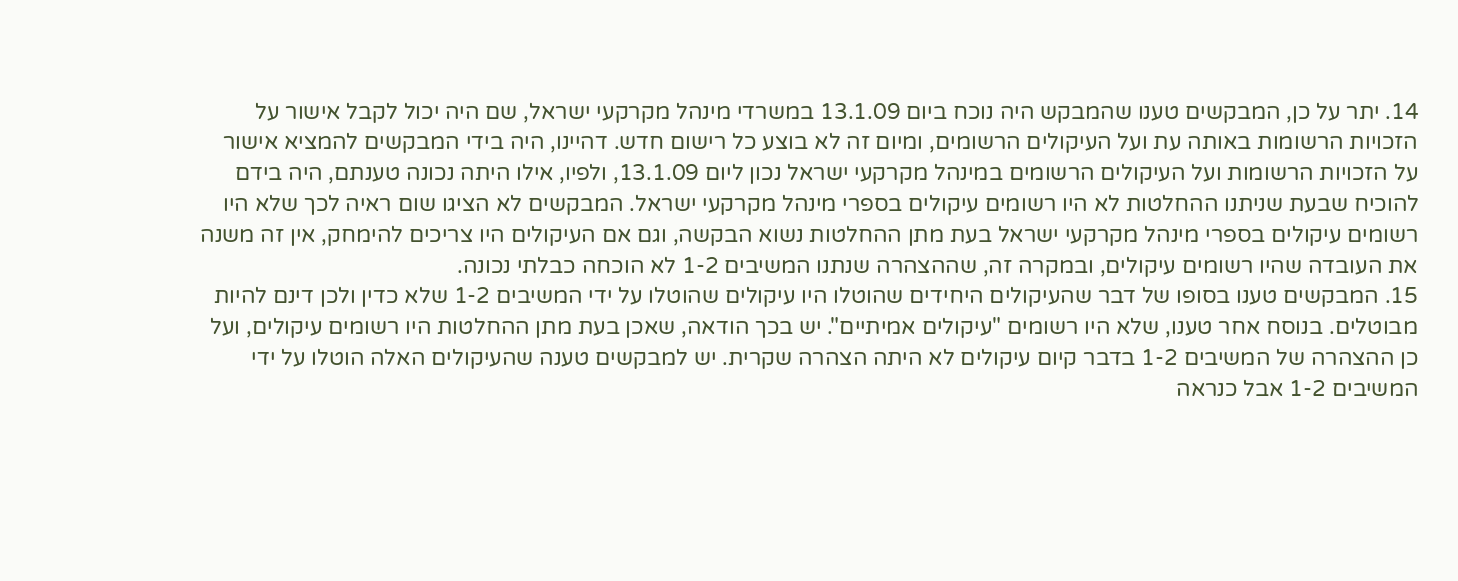14. יתר על כן, המבקשים טענו שהמבקש היה נוכח ביום 13.1.09 במשרדי מינהל מקרקעי ישראל, שם היה יכול לקבל אישור על הזכויות הרשומות באותה עת ועל העיקולים הרשומים, ומיום זה לא בוצע כל רישום חדש. דהיינו, היה בידי המבקשים להמציא אישור על הזכויות הרשומות ועל העיקולים הרשומים במינהל מקרקעי ישראל נכון ליום 13.1.09, ולפיו, אילו היתה נכונה טענתם, היה בידם להוכיח שבעת שניתנו ההחלטות לא היו רשומים עיקולים בספרי מינהל מקרקעי ישראל. המבקשים לא הציגו שום ראיה לכך שלא היו רשומים עיקולים בספרי מינהל מקרקעי ישראל בעת מתן ההחלטות נשוא הבקשה, וגם אם העיקולים היו צריכים להימחק, אין זה משנה את העובדה שהיו רשומים עיקולים, ובמקרה זה, שההצהרה שנתנו המשיבים 1-2 לא הוכחה כבלתי נכונה.
15. המבקשים טענו בסופו של דבר שהעיקולים היחידים שהוטלו היו עיקולים שהוטלו על ידי המשיבים 1-2 שלא כדין ולכן דינם להיות מבוטלים. בנוסח אחר טענו, שלא היו רשומים "עיקולים אמיתיים". יש בכך הודאה, שאכן בעת מתן ההחלטות היו רשומים עיקולים, ועל כן ההצהרה של המשיבים 1-2 בדבר קיום עיקולים לא היתה הצהרה שקרית. יש למבקשים טענה שהעיקולים האלה הוטלו על ידי המשיבים 1-2 אבל כנראה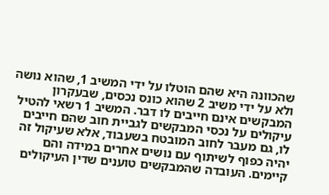שהכוונה היא שהם הוטלו על ידי המשיב 1, שהוא נושה ולא על ידי משיב 2 שהוא כונס נכסים, שבעקרון המבקשים אינם חייבים לו דבר. המשיב 1 רשאי להטיל עיקולים על נכסי המבקשים לגביית חוב שהם חייבים לו, גם מעבר לחוב המובטח בשעבוד, אלא שעיקול זה יהיה כפוף לשיתוף עם נושים אחרים במידה והם קיימים. העובדה שהמבקשים טוענים שדין העיקולים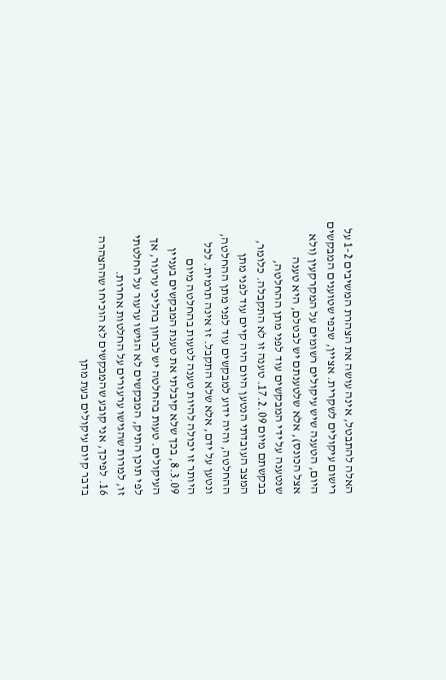האלה להתבטל, אינה עושה את הצהרת המשיבים 1-2 על רישום עיקולים לשקרית. אציין, שכפי שטוענים המבקשים היום, הטענה שיש עיקולים רשומים על המקרקעין (ולא אצל הכונס), אלא שלטענתם יש לבטלם, היא טענה שנטענה על ידי המבקשים עוד לפני מתן ההחלטה, בבקשתם מיום 17.2.09. טענה זו לא התקבלה. כלומר, המצב העובדתי הנטען היום היה קיים עוד לפני מתן ההחלטה, והיה ידוע למבקשים עוד לפני מתן ההחלטה, ונטען על ידם, אלא שלא התקבל. זו אינה תרמית. לכל היותר זו יכולה להיות טענה לטעות בהחלטה מיום 8.3.09, בכך שלא קיבלתי את טענת המבקשים בעניין העיקולים. טעות בהחלטה יש לבחון בהליכי ערעור, אך לפי תוכן התיק, המבקשים לא הגישו ערעור על החלטתי זו, למרות שהגישו ערעורים על החלטות אחרות.
16. לפיכך, אני קובע שהמבקשים לא הוכיחו שההצהרה בדבר קיום עיקולים בעת מתן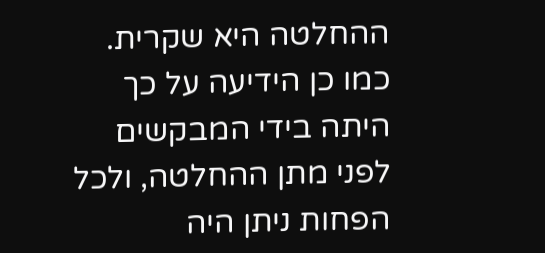ההחלטה היא שקרית. כמו כן הידיעה על כך היתה בידי המבקשים לפני מתן ההחלטה, ולכל הפחות ניתן היה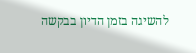להשיגה בזמן הדיון בבקשה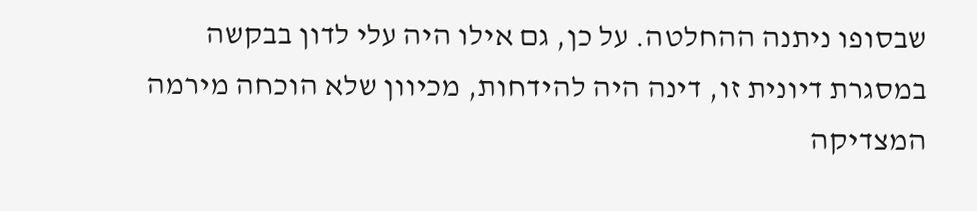שבסופו ניתנה ההחלטה. על כן, גם אילו היה עלי לדון בבקשה במסגרת דיונית זו, דינה היה להידחות, מכיוון שלא הוכחה מירמה המצדיקה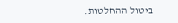ביטול ההחלטות.